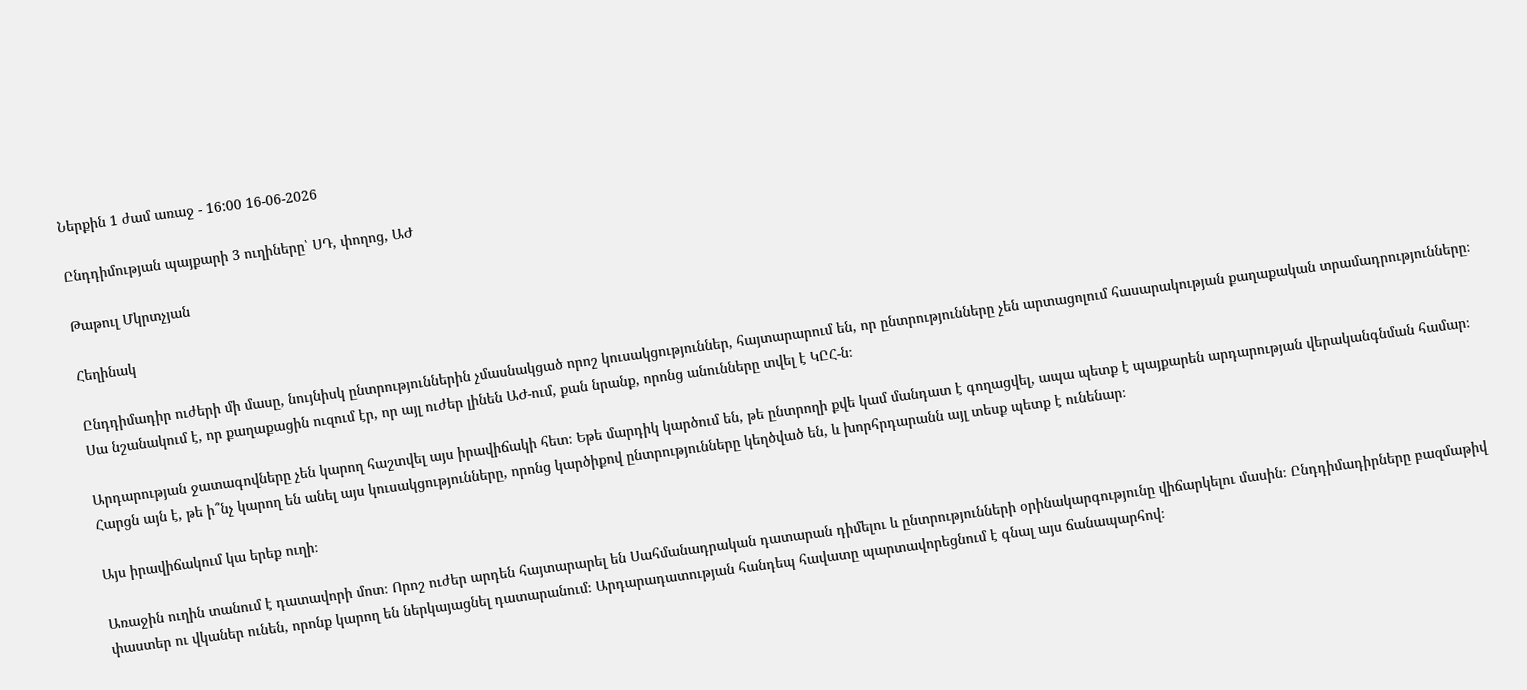Ներքին 1 ժամ առաջ - 16:00 16-06-2026

Ընդդիմության պայքարի 3 ուղիները՝ ՍԴ, փողոց, ԱԺ

Թաթուլ Մկրտչյան

Հեղինակ

Ընդդիմադիր ուժերի մի մասը, նույնիսկ ընտրություններին չմասնակցած որոշ կուսակցություններ, հայտարարում են, որ ընտրությունները չեն արտացոլում հասարակության քաղաքական տրամադրությունները։ Սա նշանակում է, որ քաղաքացին ուզում էր, որ այլ ուժեր լինեն ԱԺ-ում, քան նրանք, որոնց անունները տվել է ԿԸՀ-ն։

Արդարության ջատագովները չեն կարող հաշտվել այս իրավիճակի հետ։ Եթե մարդիկ կարծում են, թե ընտրողի քվե կամ մանդատ է գողացվել, ապա պետք է պայքարեն արդարության վերականգնման համար։ Հարցն այն է, թե ի՞նչ կարող են անել այս կուսակցությունները, որոնց կարծիքով ընտրությունները կեղծված են, և խորհրդարանն այլ տեսք պետք է ունենար։

Այս իրավիճակում կա երեք ուղի։

Առաջին ուղին տանում է դատավորի մոտ։ Որոշ ուժեր արդեն հայտարարել են Սահմանադրական դատարան դիմելու և ընտրությունների օրինակարգությունը վիճարկելու մասին։ Ընդդիմադիրները բազմաթիվ փաստեր ու վկաներ ունեն, որոնք կարող են ներկայացնել դատարանում։ Արդարադատության հանդեպ հավատը պարտավորեցնում է գնալ այս ճանապարհով։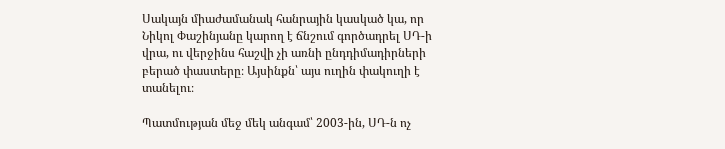Սակայն միաժամանակ հանրային կասկած կա, որ Նիկոլ Փաշինյանը կարող է ճնշում գործադրել ՍԴ-ի վրա, ու վերջինս հաշվի չի առնի ընդդիմադիրների բերած փաստերը։ Այսինքն՝ այս ուղին փակուղի է տանելու։

Պատմության մեջ մեկ անգամ՝ 2003-ին, ՍԴ-ն ոչ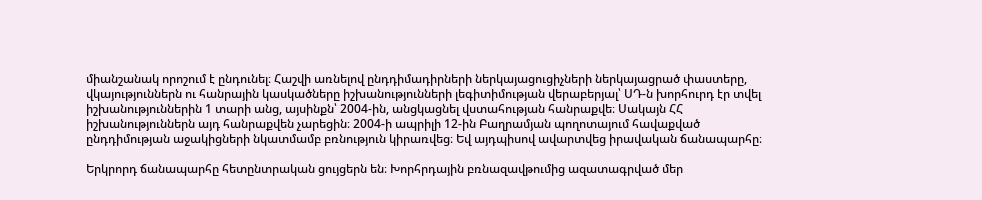միանշանակ որոշում է ընդունել։ Հաշվի առնելով ընդդիմադիրների ներկայացուցիչների ներկայացրած փաստերը, վկայություններն ու հանրային կասկածները իշխանությունների լեգիտիմության վերաբերյալ՝ ՍԴ-ն խորհուրդ էր տվել իշխանություններին 1 տարի անց, այսինքն՝ 2004-ին, անցկացնել վստահության հանրաքվե։ Սակայն ՀՀ իշխանություններն այդ հանրաքվեն չարեցին։ 2004-ի ապրիլի 12-ին Բաղրամյան պողոտայում հավաքված ընդդիմության աջակիցների նկատմամբ բռնություն կիրառվեց։ Եվ այդպիսով ավարտվեց իրավական ճանապարհը։

Երկրորդ ճանապարհը հետընտրական ցույցերն են։ Խորհրդային բռնազավթումից ազատագրված մեր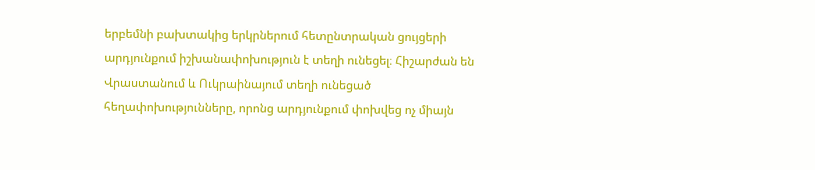երբեմնի բախտակից երկրներում հետընտրական ցույցերի արդյունքում իշխանափոխություն է տեղի ունեցել։ Հիշարժան են Վրաստանում և Ուկրաինայում տեղի ունեցած հեղափոխությունները, որոնց արդյունքում փոխվեց ոչ միայն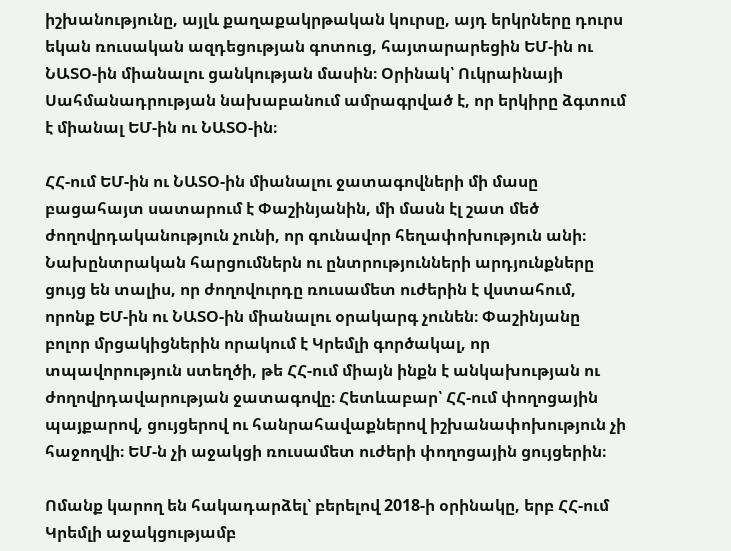իշխանությունը, այլև քաղաքակրթական կուրսը, այդ երկրները դուրս եկան ռուսական ազդեցության գոտուց, հայտարարեցին ԵՄ-ին ու ՆԱՏՕ-ին միանալու ցանկության մասին։ Օրինակ՝ Ուկրաինայի Սահմանադրության նախաբանում ամրագրված է, որ երկիրը ձգտում է միանալ ԵՄ-ին ու ՆԱՏՕ-ին։

ՀՀ-ում ԵՄ-ին ու ՆԱՏՕ-ին միանալու ջատագովների մի մասը բացահայտ սատարում է Փաշինյանին, մի մասն էլ շատ մեծ ժողովրդականություն չունի, որ գունավոր հեղափոխություն անի։ Նախընտրական հարցումներն ու ընտրությունների արդյունքները ցույց են տալիս, որ ժողովուրդը ռուսամետ ուժերին է վստահում, որոնք ԵՄ-ին ու ՆԱՏՕ-ին միանալու օրակարգ չունեն։ Փաշինյանը բոլոր մրցակիցներին որակում է Կրեմլի գործակալ, որ տպավորություն ստեղծի, թե ՀՀ-ում միայն ինքն է անկախության ու ժողովրդավարության ջատագովը։ Հետևաբար՝ ՀՀ-ում փողոցային պայքարով, ցույցերով ու հանրահավաքներով իշխանափոխություն չի հաջողվի։ ԵՄ-ն չի աջակցի ռուսամետ ուժերի փողոցային ցույցերին։

Ոմանք կարող են հակադարձել՝ բերելով 2018-ի օրինակը, երբ ՀՀ-ում Կրեմլի աջակցությամբ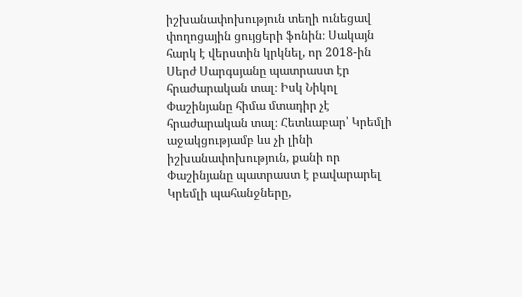իշխանափոխություն տեղի ունեցավ փողոցային ցույցերի ֆոնին։ Սակայն հարկ է վերստին կրկնել, որ 2018-ին Սերժ Սարգսյանը պատրաստ էր հրաժարական տալ։ Իսկ Նիկոլ Փաշինյանը հիմա մտադիր չէ հրաժարական տալ։ Հետևաբար՝ Կրեմլի աջակցությամբ ևս չի լինի իշխանափոխություն, քանի որ Փաշինյանը պատրաստ է բավարարել Կրեմլի պահանջները,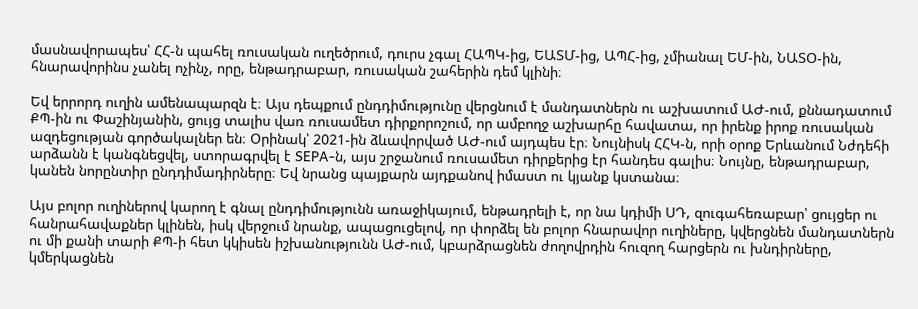մասնավորապես՝ ՀՀ-ն պահել ռուսական ուղեծրում, դուրս չգալ ՀԱՊԿ-ից, ԵԱՏՄ-ից, ԱՊՀ-ից, չմիանալ ԵՄ-ին, ՆԱՏՕ-ին, հնարավորինս չանել ոչինչ, որը, ենթադրաբար, ռուսական շահերին դեմ կլինի։

Եվ երրորդ ուղին ամենապարզն է։ Այս դեպքում ընդդիմությունը վերցնում է մանդատներն ու աշխատում ԱԺ-ում, քննադատում ՔՊ-ին ու Փաշինյանին, ցույց տալիս վառ ռուսամետ դիրքորոշում, որ ամբողջ աշխարհը հավատա, որ իրենք իրոք ռուսական ազդեցության գործակալներ են։ Օրինակ՝ 2021-ին ձևավորված ԱԺ-ում այդպես էր։ Նույնիսկ ՀՀԿ-ն, որի օրոք Երևանում Նժդեհի արձանն է կանգնեցվել, ստորագրվել է SEPA-ն, այս շրջանում ռուսամետ դիրքերից էր հանդես գալիս։ Նույնը, ենթադրաբար, կանեն նորընտիր ընդդիմադիրները։ Եվ նրանց պայքարն այդքանով իմաստ ու կյանք կստանա։

Այս բոլոր ուղիներով կարող է գնալ ընդդիմությունն առաջիկայում, ենթադրելի է, որ նա կդիմի ՍԴ, զուգահեռաբար՝ ցույցեր ու հանրահավաքներ կլինեն, իսկ վերջում նրանք, ապացուցելով, որ փորձել են բոլոր հնարավոր ուղիները, կվերցնեն մանդատներն ու մի քանի տարի ՔՊ-ի հետ կկիսեն իշխանությունն ԱԺ-ում, կբարձրացնեն ժողովրդին հուզող հարցերն ու խնդիրները, կմերկացնեն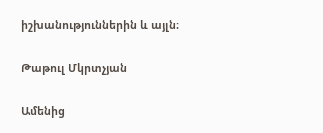իշխանություններին և այլն։

Թաթուլ Մկրտչյան

Ամենից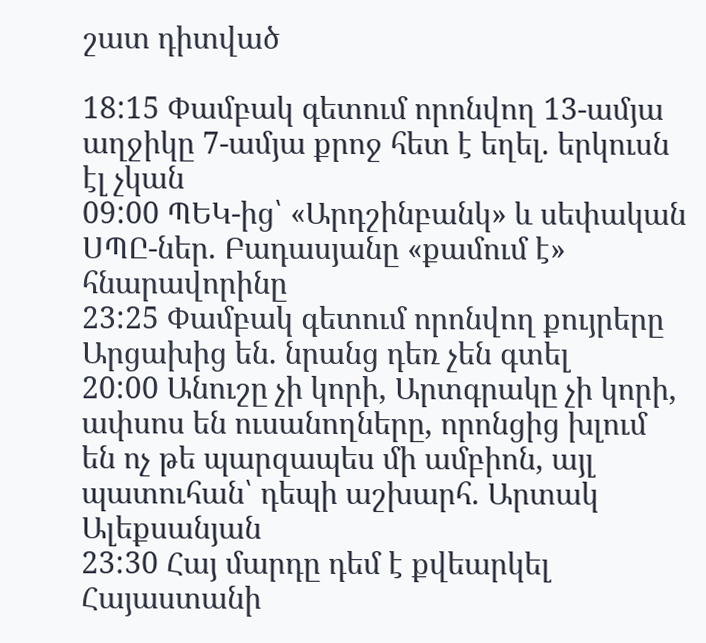շատ դիտված

18:15 Փամբակ գետում որոնվող 13-ամյա աղջիկը 7-ամյա քրոջ հետ է եղել. երկուսն էլ չկան
09:00 ՊԵԿ-ից՝ «Արդշինբանկ» և սեփական ՍՊԸ-ներ. Բադասյանը «քամում է» հնարավորինը
23:25 Փամբակ գետում որոնվող քույրերը Արցախից են. նրանց դեռ չեն գտել
20:00 Անուշը չի կորի, Արտգրակը չի կորի, ափսոս են ուսանողները, որոնցից խլում են ոչ թե պարզապես մի ամբիոն, այլ պատուհան՝ դեպի աշխարհ. Արտակ Ալեքսանյան
23:30 Հայ մարդը դեմ է քվեարկել Հայաստանի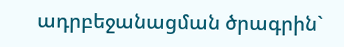ադրբեջանացման ծրագրին`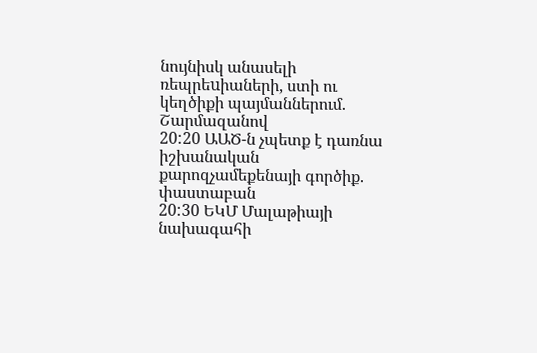նույնիսկ անասելի ռեպրեuիաների, ստի ու կեղծիքի պայմաններում. Շարմազանով
20:20 ԱԱԾ-ն չպետք է դառնա իշխանական քարոզչամեքենայի գործիք. փաստաբան
20:30 ԵԿՄ Մալաթիայի նախագահի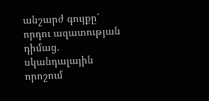անշարժ գույքը՝ որդու ազատության դիմաց. սկանդալային որոշում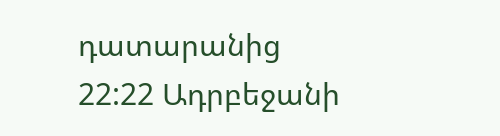դատարանից
22:22 Ադրբեջանի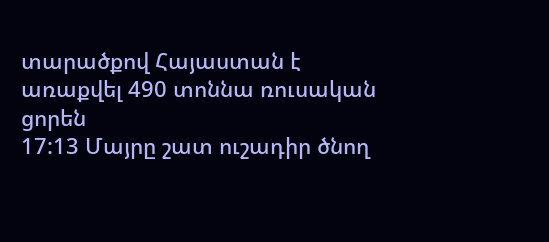տարածքով Հայաստան է առաքվել 490 տոննա ռուսական ցորեն
17:13 Մայրը շատ ուշադիր ծնող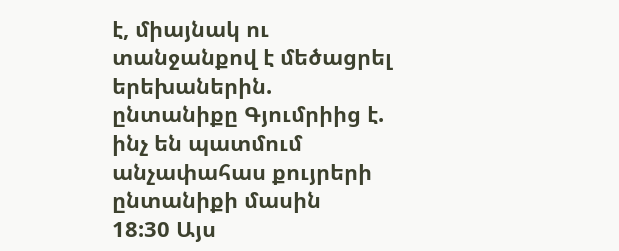է, միայնակ ու տանջանքով է մեծացրել երեխաներին. ընտանիքը Գյումրիից է. ինչ են պատմում անչափահաս քույրերի ընտանիքի մասին
18:30 Այս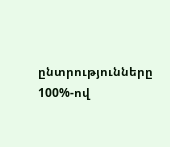ընտրությունները 100%-ով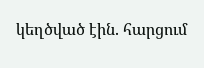կեղծված էին. հարցում